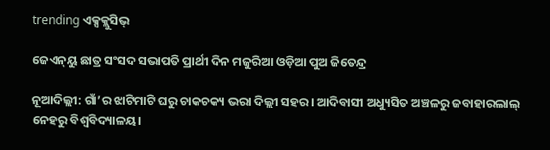trending ଏକ୍ସକ୍ଲୁସିଭ୍

ଜେଏନ୍‌ୟୁ ଛାତ୍ର ସଂସଦ ସଭାପତି ପ୍ରାର୍ଥୀ ଦିନ ମଜୁରିଆ ଓଡ଼ିଆ ପୁଅ ଜିତେନ୍ଦ୍ର

ନୂଆଦିଲ୍ଲୀ: ଗାଁ’ର ଝାଟିମାଟି ଘରୁ ଚାକଚକ୍ୟ ଭରା ଦିଲ୍ଲୀ ସହର। ଆଦିବାସୀ ଅଧ୍ୟୁସିତ ଅଞ୍ଚଳରୁ ଜବାହାରଲାଲ୍‌ ନେହରୁ ବିଶ୍ୱବିଦ୍ୟାଳୟ।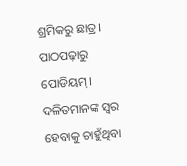ଶ୍ରମିକରୁ ଛାତ୍ର। ପାଠପଢ଼ାରୁ ପୋଡିୟମ୍‌। ଦଳିତମାନଙ୍କ ସ୍ୱର ହେବାକୁ ଚାହୁଁଥିବା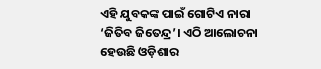ଏହି ଯୁବକଙ୍କ ପାଇଁ ଗୋଟିଏ ନାରା ‘ଜିତିବ ଜିତେନ୍ଦ୍ର’। ଏଠି ଆଲୋଚନା ହେଉଛି ଓଡ଼ିଶାର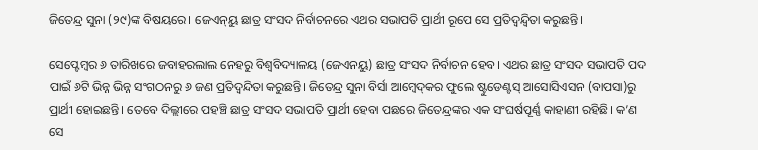ଜିତେନ୍ଦ୍ର ସୁନା (୨୯)ଙ୍କ ବିଷୟରେ। ଜେଏନ୍‌ୟୁ ଛାତ୍ର ସଂସଦ ନିର୍ବାଚନରେ ଏଥର ସଭାପତି ପ୍ରାର୍ଥୀ ରୂପେ ସେ ପ୍ରତିଦ୍ୱନ୍ଦ୍ୱିତା କରୁଛନ୍ତି।

ସେପ୍ଟେମ୍ବର ୬ ତାରିଖରେ ଜବାହରଲାଲ ନେହରୁ ବିଶ୍ୱବିଦ୍ୟାଳୟ (ଜେଏନୟୁ) ଛାତ୍ର ସଂସଦ ନିର୍ବାଚନ ହେବ। ଏଥର ଛାତ୍ର ସଂସଦ ସଭାପତି ପଦ ପାଇଁ ୬ଟି ଭିନ୍ନ ଭିନ୍ନ ସଂଗଠନରୁ ୬ ଜଣ ପ୍ରତିଦ୍ୱନ୍ଦିତା କରୁଛନ୍ତି। ଜିତେନ୍ଦ୍ର ସୁନା ବିର୍ସା ଆମ୍ବେଦ୍‌କର ଫୁଲେ ଷ୍ଟୁଡେଣ୍ଟସ୍‌ ଆସୋସିଏସନ (ବାପସା)ରୁ ପ୍ରାର୍ଥୀ ହୋଇଛନ୍ତି। ତେବେ ଦିଲ୍ଲୀରେ ପହଞ୍ଚି ଛାତ୍ର ସଂସଦ ସଭାପତି ପ୍ରାର୍ଥୀ ହେବା ପଛରେ ଜିତେନ୍ଦ୍ରଙ୍କର ଏକ ସଂଘର୍ଷପୂର୍ଣ୍ଣ କାହାଣୀ ରହିଛି। କ’ଣ ସେ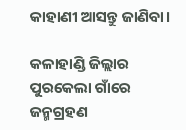କାହାଣୀ ଆସନ୍ତୁ ଜାଣିବା।

କଳାହାଣ୍ଡି ଜିଲ୍ଲାର ପୁରକେଲା ଗାଁରେ ଜନ୍ମଗ୍ରହଣ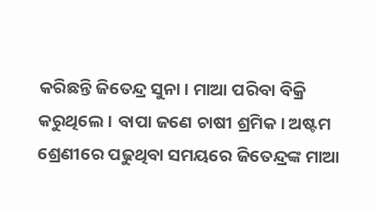କରିଛନ୍ତି ଜିତେନ୍ଦ୍ର ସୁନା। ମାଆ ପରିବା ବିକ୍ରି କରୁଥିଲେ। ବାପା ଜଣେ ଚାଷୀ ଶ୍ରମିକ। ଅଷ୍ଟମ ଶ୍ରେଣୀରେ ପଢୁଥିବା ସମୟରେ ଜିତେନ୍ଦ୍ରଙ୍କ ମାଆ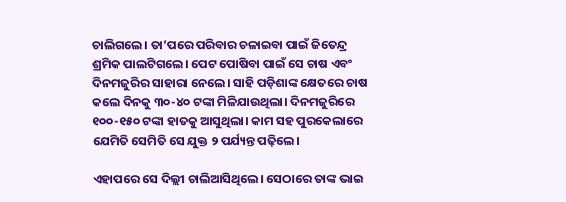ଚାଲିଗଲେ। ତା’ପରେ ପରିବାର ଚଳାଇବା ପାଇଁ ଜିତେନ୍ଦ୍ର ଶ୍ରମିକ ପାଲଟିଗଲେ। ପେଟ ପୋଷିବା ପାଇଁ ସେ ଚାଷ ଏବଂ ଦିନମଜୁରିର ସାହାରା ନେଲେ। ସାହି ପଡ଼ିଶାଙ୍କ କ୍ଷେତରେ ଚାଷ କଲେ ଦିନକୁ ୩୦-୪୦ ଟଙ୍କା ମିଳିଯାଉଥିଲା। ଦିନମଜୁରିରେ ୧୦୦-୧୫୦ ଟଙ୍କା ହାତକୁ ଆସୁଥିଲା। କାମ ସହ ପୁରକେଲାରେ ଯେମିତି ସେମିତି ସେ ଯୁକ୍ତ ୨ ପର୍ଯ୍ୟନ୍ତ ପଢ଼ିଲେ।

ଏହାପରେ ସେ ଦିଲ୍ଲୀ ଚାଲିଆସିଥିଲେ। ସେଠାରେ ତାଙ୍କ ଭାଇ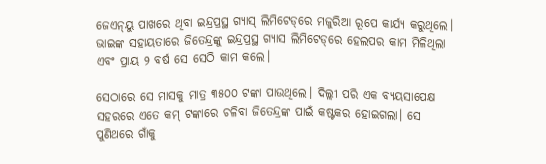ଜେଏନ୍‌ୟୁ ପାଖରେ ଥିବା ଇନ୍ଦ୍ରପ୍ରସ୍ଥ ଗ୍ୟାସ୍ ଲିମିଟେଡ୍‌ରେ ମଜୁରିଆ ରୂପେ କାର୍ଯ୍ୟ କରୁଥିଲେ। ଭାଇଙ୍କ ସହାୟତାରେ ଜିତେନ୍ଦ୍ରଙ୍କୁ ଇନ୍ଦ୍ରପ୍ରସ୍ଥ ଗ୍ୟାସ ଲିମିଟେଡ୍‌ରେ ହେଲପର କାମ ମିଳିଥିଲା ଏବଂ ପ୍ରାୟ ୨ ବର୍ଷ ସେ ସେଠି କାମ କଲେ।

ସେଠାରେ ସେ ମାସକୁ ମାତ୍ର ୩୫୦୦ ଟଙ୍କା ପାଉଥିଲେ। ଦିଲ୍ଲୀ ପରି ଏକ ବ୍ୟୟସାପେକ୍ଷ ସହରରେ ଏତେ କମ୍‌ ଟଙ୍କାରେ ଚଳିବା ଜିତେନ୍ଦ୍ରଙ୍କ ପାଇଁ କଷ୍ଟକର ହୋଇଗଲା। ସେ ପୁଣିଥରେ ଗାଁକୁ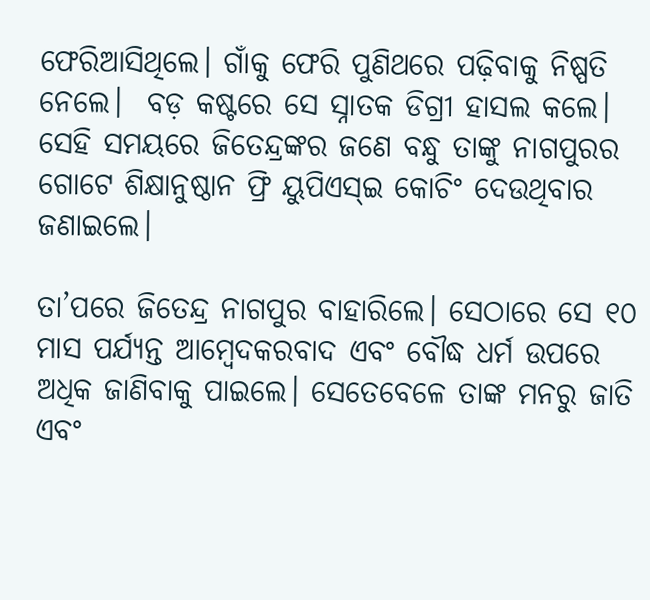ଫେରିଆସିଥିଲେ। ଗାଁକୁ ଫେରି ପୁଣିଥରେ ପଢ଼ିବାକୁ ନିଷ୍ପତି ନେଲେ।  ବଡ଼ କଷ୍ଟରେ ସେ ସ୍ନାତକ ଡିଗ୍ରୀ ହାସଲ କଲେ। ସେହି ସମୟରେ ଜିତେନ୍ଦ୍ରଙ୍କର ଜଣେ ବନ୍ଧୁ ତାଙ୍କୁ ନାଗପୁରର ଗୋଟେ ଶିକ୍ଷାନୁଷ୍ଠାନ ଫ୍ରି ୟୁପିଏସ୍‌ଇ କୋଚିଂ ଦେଉଥିବାର ଜଣାଇଲେ।

ତା’ପରେ ଜିତେନ୍ଦ୍ର ନାଗପୁର ବାହାରିଲେ। ସେଠାରେ ସେ ୧୦ ମାସ ପର୍ଯ୍ୟନ୍ତ ଆମ୍ବେଦକରବାଦ ଏବଂ ବୌଦ୍ଧ ଧର୍ମ ଉପରେ ଅଧିକ ଜାଣିବାକୁ ପାଇଲେ। ସେତେବେଳେ ତାଙ୍କ ମନରୁ ଜାତି ଏବଂ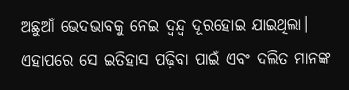ଅଛୁଆଁ ଭେଦଭାବକୁ ନେଇ ଦ୍ୱନ୍ଦ୍ୱ ଦୂରହୋଇ ଯାଇଥିଲା। ଏହାପରେ ସେ ଇତିହାସ ପଢ଼ିବା ପାଇଁ ଏବଂ ଦଲିତ ମାନଙ୍କ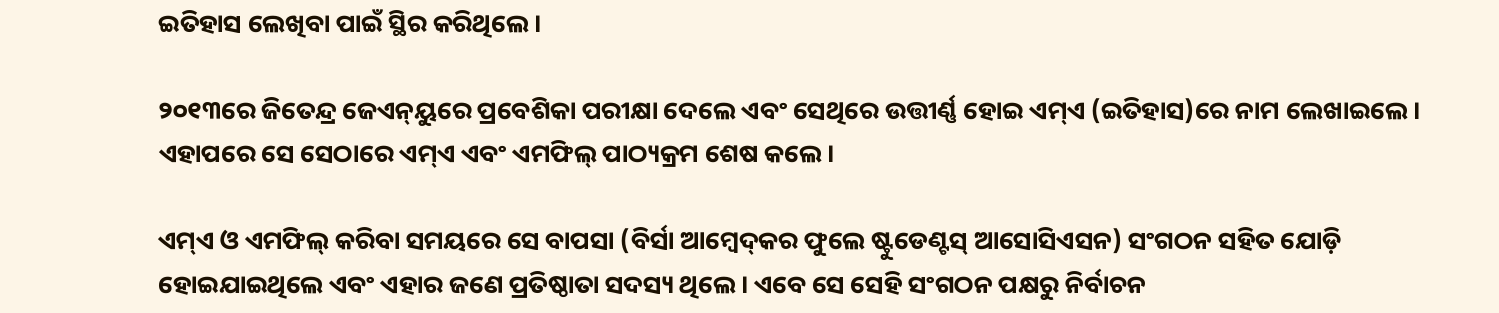ଇତିହାସ ଲେଖିବା ପାଇଁ ସ୍ଥିର କରିଥିଲେ।

୨୦୧୩ରେ ଜିତେନ୍ଦ୍ର ଜେଏନ୍‌ୟୁରେ ପ୍ରବେଶିକା ପରୀକ୍ଷା ଦେଲେ ଏବଂ ସେଥିରେ ଉତ୍ତୀର୍ଣ୍ଣ ହୋଇ ଏମ୍‌ଏ (ଇତିହାସ)ରେ ନାମ ଲେଖାଇଲେ। ଏହାପରେ ସେ ସେଠାରେ ଏମ୍‌ଏ ଏବଂ ଏମଫିଲ୍ ପାଠ୍ୟକ୍ରମ ଶେଷ କଲେ।

ଏମ୍‌ଏ ଓ ଏମଫିଲ୍ କରିବା ସମୟରେ ସେ ବାପସା (ବିର୍ସା ଆମ୍ବେଦ୍‌କର ଫୁଲେ ଷ୍ଟୁଡେଣ୍ଟସ୍‌ ଆସୋସିଏସନ) ସଂଗଠନ ସହିତ ଯୋଡ଼ି ହୋଇଯାଇଥିଲେ ଏବଂ ଏହାର ଜଣେ ପ୍ରତିଷ୍ଠାତା ସଦସ୍ୟ ଥିଲେ। ଏବେ ସେ ସେହି ସଂଗଠନ ପକ୍ଷରୁ ନିର୍ବାଚନ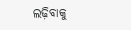ଲଢ଼ିବାକୁ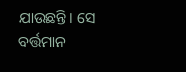ଯାଉଛନ୍ତି। ସେ ବର୍ତ୍ତମାନ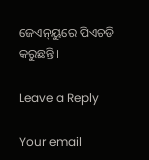ଜେଏନ୍‌ୟୁରେ ପିଏଚଡି କରୁଛନ୍ତି।

Leave a Reply

Your email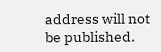address will not be published.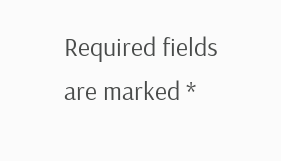Required fields are marked *